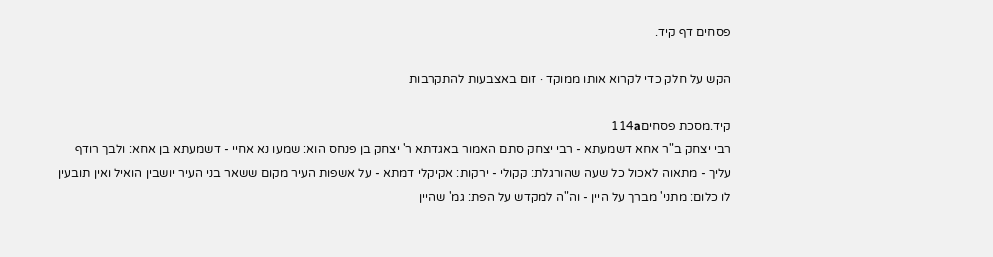פסחים דף קיד.

הקש על חלק כדי לקרוא אותו ממוקד · זום באצבעות להתקרבות

קיד.מסכת פסחים114a
רבי יצחק ב"ר אחא דשמעתא - רבי יצחק סתם האמור באגדתא ר' יצחק בן פנחס הוא: שמעו נא אחיי - דשמעתא בן אחא: ולבך רודף עליך - מתאוה לאכול כל שעה שהורגלת: קקולי - ירקות: אקיקלי דמתא - על אשפות העיר מקום ששאר בני העיר יושבין הואיל ואין תובעין לו כלום: מתני' מברך על היין - וה"ה למקדש על הפת: גמ' שהיין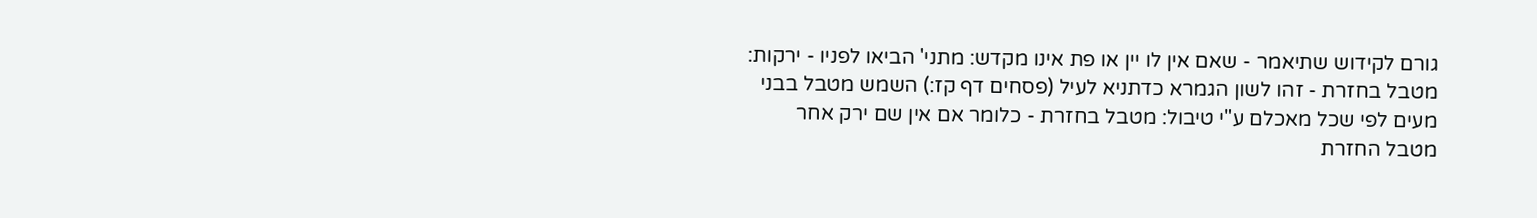גורם לקידוש שתיאמר - שאם אין לו יין או פת אינו מקדש: מתני' הביאו לפניו - ירקות: מטבל בחזרת - זהו לשון הגמרא כדתניא לעיל (פסחים דף קז:) השמש מטבל בבני מעים לפי שכל מאכלם ע"י טיבול: מטבל בחזרת - כלומר אם אין שם ירק אחר מטבל החזרת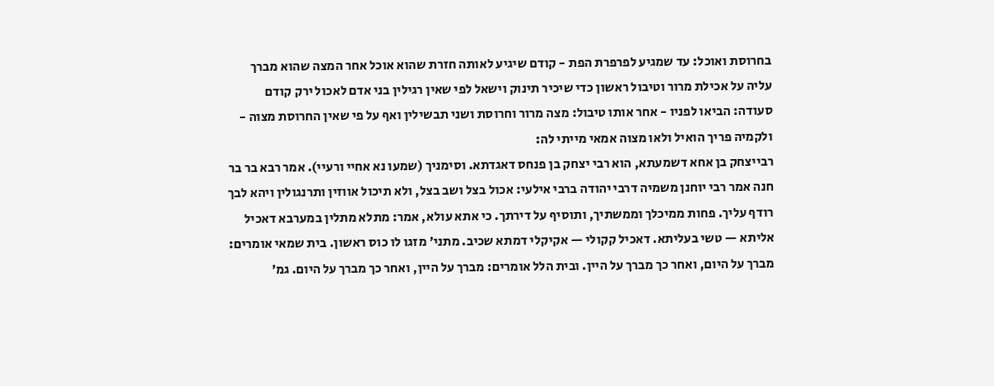בחרוסת ואוכל: עד שמגיע לפרפרת הפת - קודם שיגיע לאותה חזרת שהוא אוכל אחר המצה שהוא מברך עליה על אכילת מרור וטיבול ראשון כדי שיכיר תינוק וישאל לפי שאין רגילין בני אדם לאכול ירק קודם סעודה: הביאו לפניו - אחר אותו טיבול: מצה מרור וחרוסת ושני תבשילין ואף על פי שאין החרוסת מצוה - ולקמיה פריך הואיל ולאו מצוה אמאי מייתי לה:
רבייצחק בן אחא דשמעתא, הוא רבי יצחק בן פנחס דאגדתא. וסימניך (שמעו נא אחיי ורעיי). אמר רבא בר בר חנה אמר רבי יוחנן משמיה דרבי יהודה ברבי אילעי: אכול בצל ושב בצל, ולא תיכול אווזין ותרנגולין ויהא לבך רודף עליך. פחות ממיכלך וממשתיך, ותוסיף על דירתך. כי אתא עולא, אמר: מתלא מתלין במערבא דאכיל אליתא — טשי בעליתא. דאכיל קקולי — אקיקלי דמתא שכיב. מתני׳ מזגו לו כוס ראשון. בית שמאי אומרים: מברך על היום, ואחר כך מברך על היין. ובית הלל אומרים: מברך על היין, ואחר כך מברך על היום. גמ׳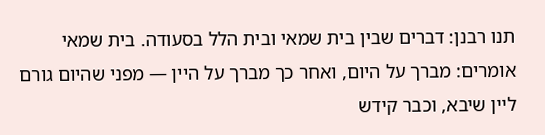תנו רבנן: דברים שבין בית שמאי ובית הלל בסעודה. בית שמאי אומרים: מברך על היום, ואחר כך מברך על היין — מפני שהיום גורם ליין שיבא, וכבר קידש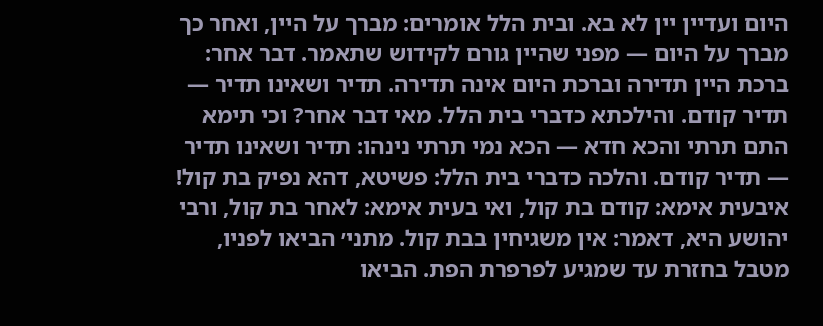היום ועדיין יין לא בא. ובית הלל אומרים: מברך על היין, ואחר כך מברך על היום — מפני שהיין גורם לקידוש שתאמר. דבר אחר: ברכת היין תדירה וברכת היום אינה תדירה. תדיר ושאינו תדיר — תדיר קודם. והילכתא כדברי בית הלל. מאי דבר אחר? וכי תימא התם תרתי והכא חדא — הכא נמי תרתי נינהו: תדיר ושאינו תדיר — תדיר קודם. והלכה כדברי בית הלל: פשיטא, דהא נפיק בת קול! איבעית אימא: קודם בת קול, ואי בעית אימא: לאחר בת קול, ורבי יהושע היא, דאמר: אין משגיחין בבת קול. מתני׳ הביאו לפניו, מטבל בחזרת עד שמגיע לפרפרת הפת. הביאו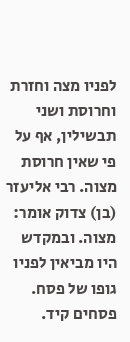לפניו מצה וחזרת וחרוסת ושני תבשילין, אף על פי שאין חרוסת מצוה. רבי אליעזר (בן) צדוק אומר: מצוה. ובמקדש היו מביאין לפניו גופו של פסח.
פסחים קיד.